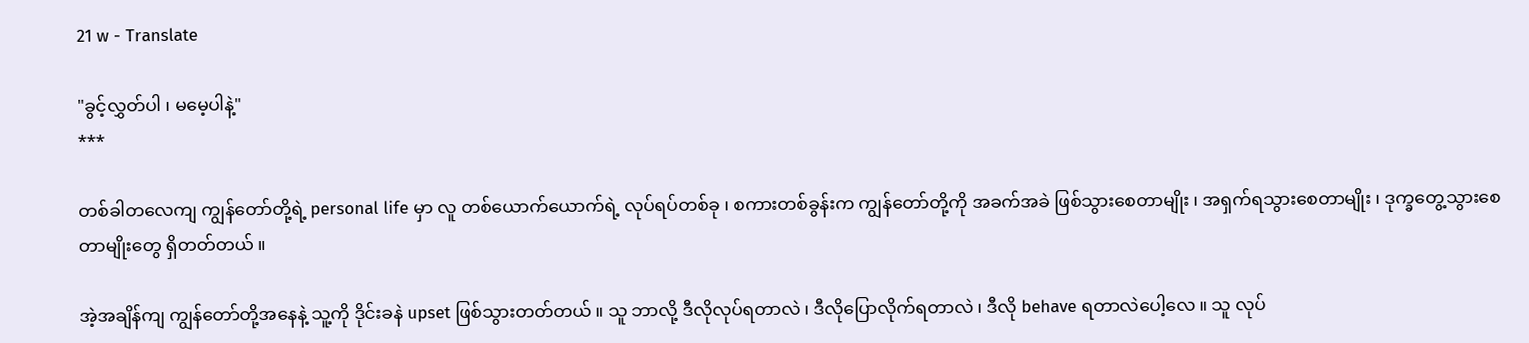21 w - Translate

"ခွင့်လွှတ်ပါ ၊ မမေ့ပါနဲ့"
***

တစ်ခါတလေကျ ကျွန်တော်တို့ရဲ့ personal life မှာ လူ တစ်ယောက်ယောက်ရဲ့ လုပ်ရပ်တစ်ခု ၊ စကားတစ်ခွန်းက ကျွန်တော်တို့ကို အခက်အခဲ ဖြစ်သွားစေတာမျိုး ၊ အရှက်ရသွားစေတာမျိုး ၊ ဒုက္ခတွေ့သွားစေတာမျိုးတွေ ရှိတတ်တယ် ။

အဲ့အချိန်ကျ ကျွန်တော်တို့အနေနဲ့ သူ့ကို ဒိုင်းခနဲ upset ဖြစ်သွားတတ်တယ် ။ သူ ဘာလို့ ဒီလိုလုပ်ရတာလဲ ၊ ဒီလိုပြောလိုက်ရတာလဲ ၊ ဒီလို behave ရတာလဲပေါ့လေ ။ သူ လုပ်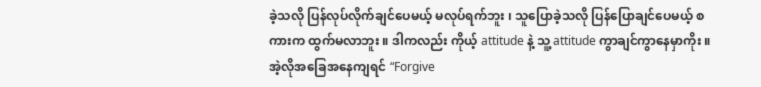ခဲ့သလို ပြန်လုပ်လိုက်ချင်ပေမယ့် မလုပ်ရက်ဘူး ၊ သူပြောခဲ့သလို ပြန်ပြောချင်ပေမယ့် စကားက ထွက်မလာဘူး ။ ဒါကလည်း ကိုယ့် attitude နဲ့ သူ့ attitude ကွာချင်ကွာနေမှာကိုး ။ အဲ့လိုအခြေအနေကျရင် “Forgive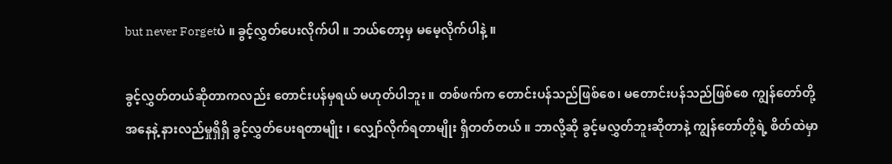but never Forgetပဲ ။ ခွင့်လွှတ်ပေးလိုက်ပါ ။ ဘယ်တော့မှ မမေ့လိုက်ပါနဲ့ ။

ခွင့်လွှတ်တယ်ဆိုတာကလည်း တောင်းပန်မှရယ် မဟုတ်ပါဘူး ။ တစ်ဖက်က တောင်းပန်သည်ဖြစ်စေ၊ မတောင်းပန်သည်ဖြစ်စေ ကျွန်တော်တို့အနေနဲ့ နားလည်မှုရှိရှိ ခွင့်လွှတ်ပေးရတာမျိုး ၊ လျှော်လိုက်ရတာမျိုး ရှိတတ်တယ် ။ ဘာလို့ဆို ခွင့်မလွှတ်ဘူးဆိုတာနဲ့ ကျွန်တော်တို့ရဲ့ စိတ်ထဲမှာ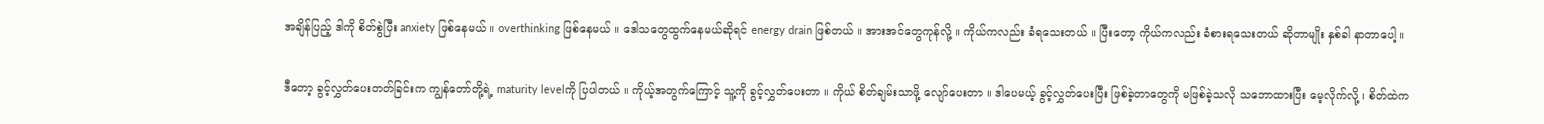အချိန်ပြည့် ဒါကို စိတ်စွဲပြီး anxiety ဖြစ်နေမယ် ။ overthinking ဖြစ်နေမယ် ။ ဒေါသတွေထွက်နေမယ်ဆိုရင် energy drain ဖြစ်တယ် ။ အားအင်တွေကုန်လို့ ။ ကိုယ်ကလည်း ခံရသေးတယ် ။ ပြီးတော့ ကိုယ်ကလည်း ခံစားရသေးတယ် ဆိုတာမျိုး နှစ်ခါ နာတာပေါ့ ။

ဒီတော့ ခွင့်လွှတ်ပေးတတ်ခြင်းက ကျွန်တော်တို့ရဲ့ maturity levelကို ပြပါတယ် ။ ကိုယ့်အတွက်ကြောင့် သူ့ကို ခွင့်လွှတ်ပေးတာ ။ ကိုယ် စိတ်ချမ်းသာဖို့ လျော်ပေးတာ ။ ဒါပေမယ့် ခွင့်လွှတ်ပေးပြီး ဖြစ်ခဲ့တာတွေကို မဖြစ်ခဲ့သလို သဘောထားပြီး မေ့လိုက်လို့ ၊ စိတ်ထဲက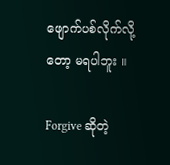ဖျောက်ပစ်လိုက်လို့တော့ မရပါဘူး ။

Forgive ဆိုတဲ့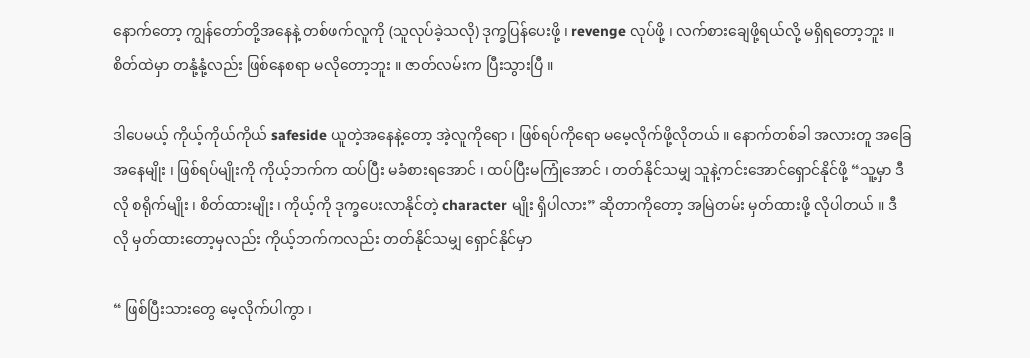နောက်တော့ ကျွန်တော်တို့အနေနဲ့ တစ်ဖက်လူကို (သူလုပ်ခဲ့သလို) ဒုက္ခပြန်ပေးဖို့ ၊ revenge လုပ်ဖို့ ၊ လက်စားချေဖို့ရယ်လို့ မရှိရတော့ဘူး ။ စိတ်ထဲမှာ တနုံ့နုံ့လည်း ဖြစ်နေစရာ မလိုတော့ဘူး ။ ဇာတ်လမ်းက ပြီးသွားပြီ ။

ဒါပေမယ့် ကိုယ့်ကိုယ်ကိုယ် safeside ယူတဲ့အနေနဲ့တော့ အဲ့လူကိုရော ၊ ဖြစ်ရပ်ကိုရော မမေ့လိုက်ဖို့လိုတယ် ။ နောက်တစ်ခါ အလားတူ အခြေအနေမျိုး ၊ ဖြစ်ရပ်မျိုးကို ကိုယ့်ဘက်က ထပ်ပြီး မခံစားရအောင် ၊ ထပ်ပြီးမကြုံအောင် ၊ တတ်နိုင်သမျှ သူနဲ့ကင်းအောင်ရှောင်နိုင်ဖို့ “သူ့မှာ ဒီလို စရိုက်မျိုး ၊ စိတ်ထားမျိုး ၊ ကိုယ့်ကို ဒုက္ခပေးလာနိုင်တဲ့ character မျိုး ရှိပါလား” ဆိုတာကိုတော့ အမြဲတမ်း မှတ်ထားဖို့ လိုပါတယ် ။ ဒီလို မှတ်ထားတော့မှလည်း ကိုယ့်ဘက်ကလည်း တတ်နိုင်သမျှ ရှောင်နိုင်မှာ

“ ဖြစ်ပြီးသားတွေ မေ့လိုက်ပါကွာ ၊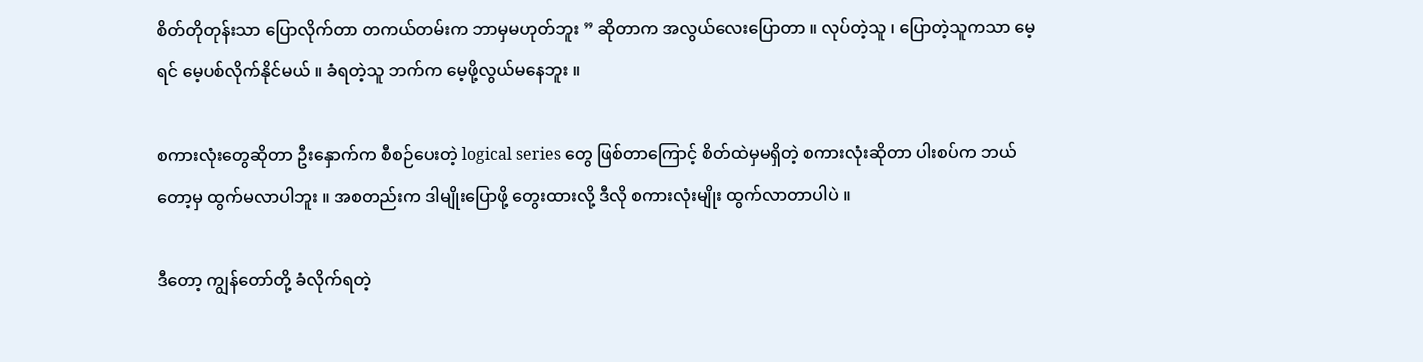စိတ်တိုတုန်းသာ ပြောလိုက်တာ တကယ်တမ်းက ဘာမှမဟုတ်ဘူး ” ဆိုတာက အလွယ်လေးပြောတာ ။ လုပ်တဲ့သူ ၊ ပြောတဲ့သူကသာ မေ့ရင် မေ့ပစ်လိုက်နိုင်မယ် ။ ခံရတဲ့သူ ဘက်က မေ့ဖို့လွယ်မနေဘူး ။

စကားလုံးတွေဆိုတာ ဦးနှောက်က စီစဉ်ပေးတဲ့ logical series တွေ ဖြစ်တာကြောင့် စိတ်ထဲမှမရှိတဲ့ စကားလုံးဆိုတာ ပါးစပ်က ဘယ်တော့မှ ထွက်မလာပါဘူး ။ အစတည်းက ဒါမျိုးပြောဖို့ တွေးထားလို့ ဒီလို စကားလုံးမျိုး ထွက်လာတာပါပဲ ။

ဒီတော့ ကျွန်တော်တို့ ခံလိုက်ရတဲ့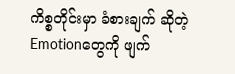ကိစ္စတိုင်းမှာ ခံစားချက် ဆိုတဲ့ Emotionတွေကို ဖျက်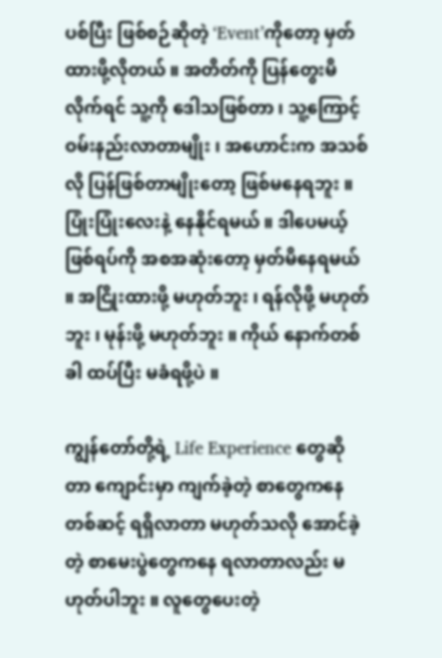ပစ်ပြီး ဖြစ်စဉ်ဆိုတဲ့ ‘Event’ကိုတော့ မှတ်ထားဖို့လိုတယ် ။ အတိတ်ကို ပြန်တွေးမိလိုက်ရင် သူ့ကို ဒေါသဖြစ်တာ ၊ သူ့ကြောင့် ဝမ်းနည်းလာတာမျိုး ၊ အဟောင်းက အသစ်လို ပြန်ဖြစ်တာမျိုးတော့ ဖြစ်မနေရဘူး ။ ပြုံးပြုံးလေးနဲ့ နေနိုင်ရမယ် ။ ဒါပေမယ့် ဖြစ်ရပ်ကို အစအဆုံးတော့ မှတ်မိနေရမယ် ။ အငြိုးထားဖို့ မဟုတ်ဘူး ၊ ရန်လိုဖို့ မဟုတ်ဘူး ၊ မုန်းဖို့ မဟုတ်ဘူး ။ ကိုယ် နောက်တစ်ခါ ထပ်ပြီး မခံရဖို့ပဲ ။

ကျွန်တော်တို့ရဲ့ Life Experience တွေဆိုတာ ကျောင်းမှာ ကျက်ခဲ့တဲ့ စာတွေကနေတစ်ဆင့် ရရှိလာတာ မဟုတ်သလို အောင်ခဲ့တဲ့ စာမေးပွဲတွေကနေ ရလာတာလည်း မဟုတ်ပါဘူး ။ လူတွေပေးတဲ့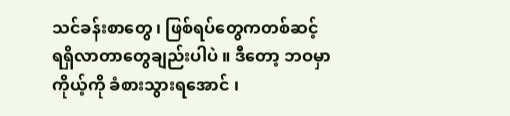သင်ခန်းစာတွေ ၊ ဖြစ်ရပ်တွေကတစ်ဆင့် ရရှိလာတာတွေချည်းပါပဲ ။ ဒီတော့ ဘဝမှာ ကိုယ့်ကို ခံစားသွားရအောင် ၊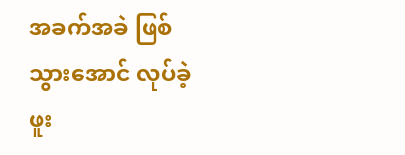အခက်အခဲ ဖြစ်သွားအောင် လုပ်ခဲ့ဖူး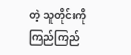တဲ့ သူတိုင်းကို ကြည်ကြည်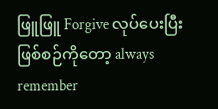ဖြူဖြူ Forgive လုပ်ပေးပြီး ဖြစ်စဉ်ကိုတော့ always remember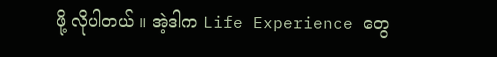ဖို့ လိုပါတယ် ။ အဲ့ဒါက Life Experience တွေ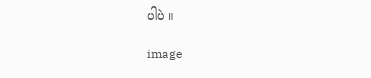ပါပဲ ။

image